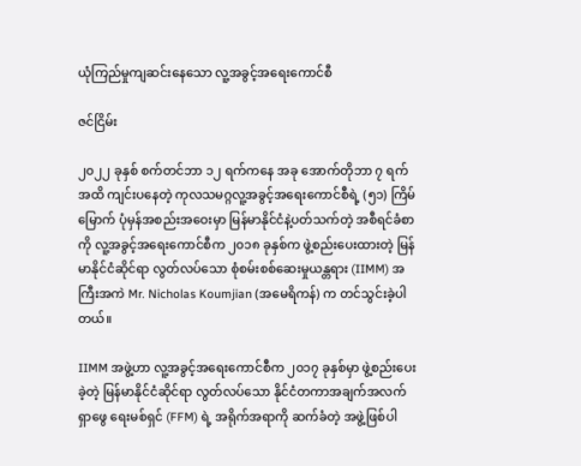ယုံကြည်မှုကျဆင်းနေသော လူ့အခွင့်အရေးကောင်စီ

ဇင်ငြိမ်း

၂၀၂၂ ခုနှစ် စက်တင်ဘာ ၁၂ ရက်ကနေ အခု အောက်တိုဘာ ၇ ရက်အထိ ကျင်းပနေတဲ့ ကုလသမဂ္ဂလူ့အခွင့်အရေးကောင်စီရဲ့ (၅၁) ကြိမ်မြောက် ပုံမှန်အစည်းအဝေးမှာ မြန်မာနိုင်ငံနဲ့ပတ်သက်တဲ့ အစီရင်ခံစာကို လူ့အခွင့်အရေးကောင်စီက ၂၀၁၈ ခုနှစ်က ဖွဲ့စည်းပေးထားတဲ့ မြန်မာနိုင်ငံဆိုင်ရာ လွတ်လပ်သော စုံစမ်းစစ်ဆေးမှုယန္တရား (IIMM) အကြီးအကဲ Mr. Nicholas Koumjian (အမေရိကန်) က တင်သွင်းခဲ့ပါတယ်။

IIMM အဖွဲ့ဟာ လူ့အခွင့်အရေးကောင်စီက ၂၀၁၇ ခုနှစ်မှာ ဖွဲ့စည်းပေးခဲ့တဲ့ မြန်မာနိုင်ငံဆိုင်ရာ လွတ်လပ်သော နိုင်ငံတကာအချက်အလက်ရှာဖွေ ရေးမစ်ရှင် (FFM) ရဲ့ အရိုက်အရာကို ဆက်ခံတဲ့ အဖွဲ့ဖြစ်ပါ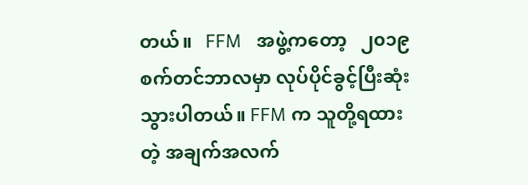တယ်။   FFM   အဖွဲ့ကတော့   ၂၀၁၉ စက်တင်ဘာလမှာ လုပ်ပိုင်ခွင့်ပြီးဆုံးသွားပါတယ်။ FFM က သူတို့ရထားတဲ့ အချက်အလက်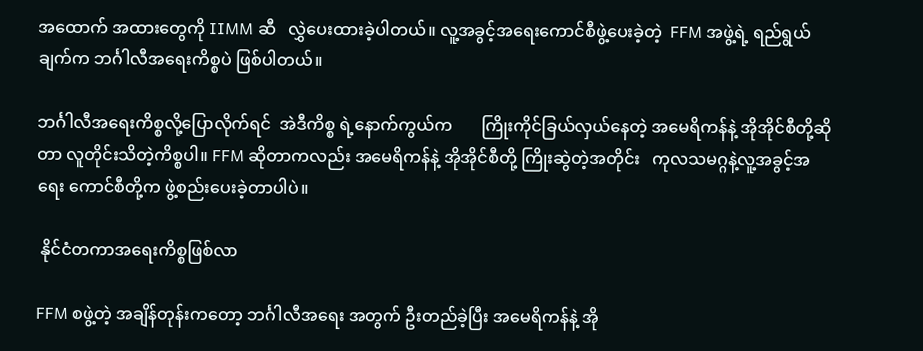အထောက် အထားတွေကို IIMM ဆီ   လွှဲပေးထားခဲ့ပါတယ်။ လူ့အခွင့်အရေးကောင်စီဖွဲ့ပေးခဲ့တဲ့  FFM အဖွဲ့ရဲ့ ရည်ရွယ်ချက်က ဘင်္ဂါလီအရေးကိစ္စပဲ ဖြစ်ပါတယ်။

ဘင်္ဂါလီအရေးကိစ္စလို့ပြောလိုက်ရင်  အဲဒီကိစ္စ ရဲ့နောက်ကွယ်က       ကြိုးကိုင်ခြယ်လှယ်နေတဲ့ အမေရိကန်နဲ့ အိုအိုင်စီတို့ဆိုတာ လူတိုင်းသိတဲ့ကိစ္စပါ။ FFM ဆိုတာကလည်း အမေရိကန်နဲ့ အိုအိုင်စီတို့ ကြိုးဆွဲတဲ့အတိုင်း   ကုလသမဂ္ဂနဲ့လူ့အခွင့်အရေး ကောင်စီတို့က ဖွဲ့စည်းပေးခဲ့တာပါပဲ။

 နိုင်ငံတကာအရေးကိစ္စဖြစ်လာ

FFM စဖွဲ့တဲ့ အချိန်တုန်းကတော့ ဘင်္ဂါလီအရေး အတွက် ဦးတည်ခဲ့ပြီး အမေရိကန်နဲ့ အို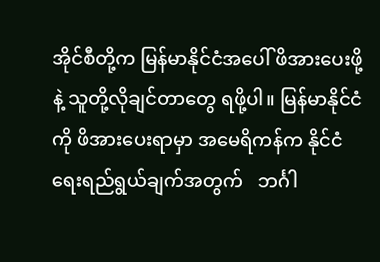အိုင်စီတို့က မြန်မာနိုင်ငံအပေါ် ဖိအားပေးဖို့နဲ့ သူတို့လိုချင်တာတွေ ရဖို့ပါ။ မြန်မာနိုင်ငံကို ဖိအားပေးရာမှာ အမေရိကန်က နိုင်ငံရေးရည်ရွယ်ချက်အတွက်   ဘင်္ဂါ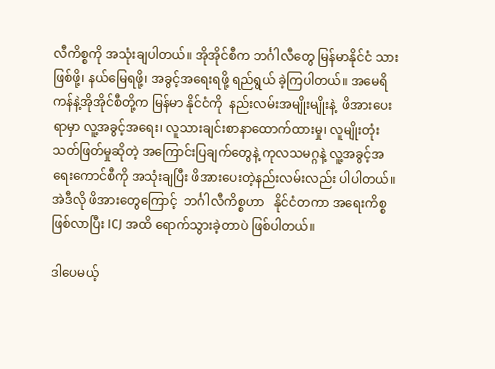လီကိစ္စကို အသုံးချပါတယ်။ အိုအိုင်စီက ဘင်္ဂါလီတွေ မြန်မာနိုင်ငံ သားဖြစ်ဖို့၊ နယ်မြေရဖို့၊ အခွင့်အရေးရဖို့ ရည်ရွယ် ခဲ့ကြပါတယ်။ အမေရိကန်နဲ့အိုအိုင်စီတို့က မြန်မာ နိုင်ငံကို  နည်းလမ်းအမျိုးမျိုးနဲ့  ဖိအားပေးရာမှာ လူ့အခွင့်အရေး၊ လူသားချင်းစာနာထောက်ထားမှု၊ လူမျိုးတုံးသတ်ဖြတ်မှုဆိုတဲ့ အကြောင်းပြချက်တွေနဲ့ ကုလသမဂ္ဂနဲ့ လူ့အခွင့်အရေးကောင်စီကို အသုံးချပြီး ဖိအားပေးတဲ့နည်းလမ်းလည်း ပါပါတယ်။  အဲဒီလို ဖိအားတွေကြောင့်  ဘင်္ဂါလီကိစ္စဟာ   နိုင်ငံတကာ အရေးကိစ္စဖြစ်လာပြီး ICJ အထိ ရောက်သွားခဲ့တာပဲ ဖြစ်ပါတယ်။

ဒါပေမယ့်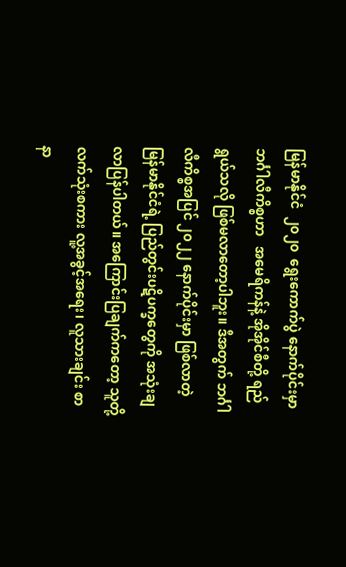မြန်မာနိုင်ငံ  ၂၀၂၀  ရွေးကောက်ပွဲ နောက်ပိုင်းမှာ   ဘင်္ဂါလီကိစ္စဟာ   အမေရိကန်နဲ့ အိုအိုင်စီတို့ ရည်ရွယ်သလို ဖြစ်မလာတော့ပါဘူး။ ဒီအတွက် ဘင်္ဂါလီကိစ္စအပြင် ၂၀၂၂ နောက်ပိုင်းမှာ ဖြစ်လာတဲ့ မြန်မာနိုင်ငံရဲ့ ပြည်တွင်းပဋိပက္ခတွေကို အသုံးချလာပြန်ပါတယ်။ အကြောင်းပြချက်ကတော့ သူတို့လက်သုံးစကား လူ့အခွင့်အရေး၊ လူသားချင်း စာနာ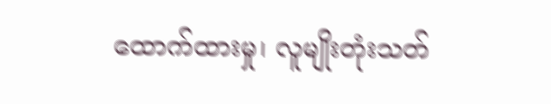ထောက်ထားမှု၊ လူမျိုးတုံးသတ်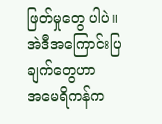ဖြတ်မှုတွေ ပါပဲ။  အဲဒီအကြောင်းပြချက်တွေဟာ     အမေရိကန်က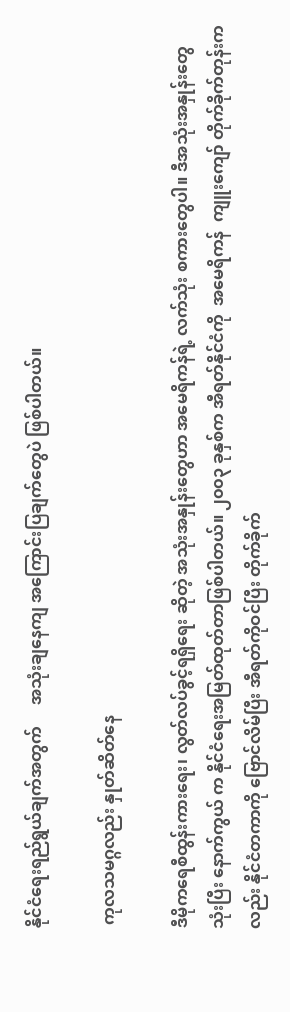နိုင်ငံရေးရည်ရွယ်ချက်အတွက်     အသုံးချနေကျ အကြောင်းပြချက်တွေပဲ ဖြစ်ပါတယ်။

 ကုလသမဂ္ဂလည်း နှုတ်ဆိတ်နေ

ဒီမိုကရေစီထွန်းကားရေး၊ လွတ်လပ်ခွင့်ရရှိရေး ဆိုတဲ့ အသုံးအနှုန်းတွေဟာ အမေရိကန်ရဲ့ လက်သုံး စကားတွေပါ။ ဒီအသုံးအနှုန်းတွေသုံးပြီး နောက်ကွယ် က နိုင်ငံရေးအမြတ်ထုတ်တာဖြစ်ပါတယ်။ ၂၀၀၃ ခုနှစ်က အီရတ်နိုင်ငံကို  အမေရိကန်  ကျူးကျော် တိုက်ခိုက်တုန်းကလည်း နိုင်ငံတကာကို ဗြောင်လိမ်ပြီး အီရတ်ကိုဝင်ပြီး တိုက်ခိုက်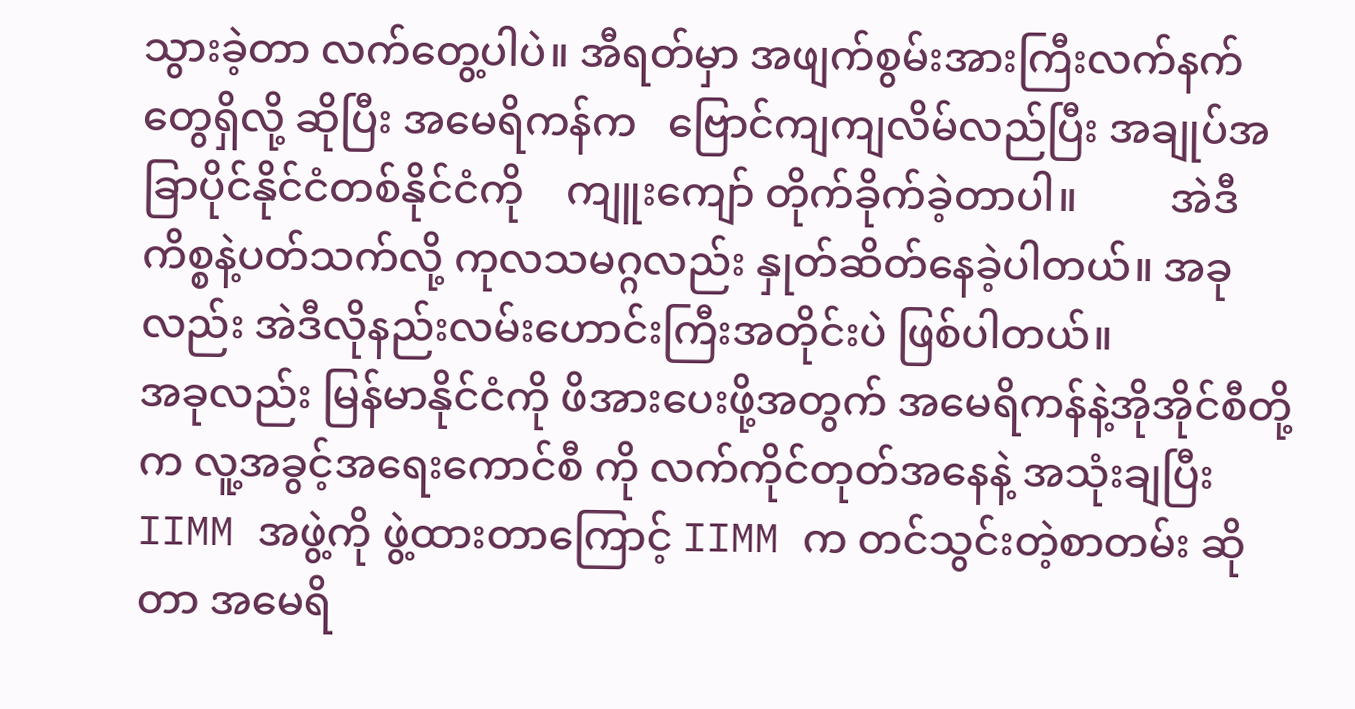သွားခဲ့တာ လက်တွေ့ပါပဲ။ အီရတ်မှာ အဖျက်စွမ်းအားကြီးလက်နက်တွေရှိလို့ ဆိုပြီး အမေရိကန်က   ဗြောင်ကျကျလိမ်လည်ပြီး အချုပ်အခြာပိုင်နိုင်ငံတစ်နိုင်ငံကို    ကျူးကျော် တိုက်ခိုက်ခဲ့တာပါ။         အဲဒီကိစ္စနဲ့ပတ်သက်လို့ ကုလသမဂ္ဂလည်း နှုတ်ဆိတ်နေခဲ့ပါတယ်။ အခုလည်း အဲဒီလိုနည်းလမ်းဟောင်းကြီးအတိုင်းပဲ ဖြစ်ပါတယ်။
အခုလည်း မြန်မာနိုင်ငံကို ဖိအားပေးဖို့အတွက် အမေရိကန်နဲ့အိုအိုင်စီတို့က လူ့အခွင့်အရေးကောင်စီ ကို လက်ကိုင်တုတ်အနေနဲ့ အသုံးချပြီး IIMM အဖွဲ့ကို ဖွဲ့ထားတာကြောင့် IIMM က တင်သွင်းတဲ့စာတမ်း ဆိုတာ အမေရိ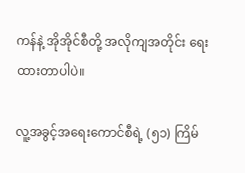ကန်နဲ့ အိုအိုင်စီတို့ အလိုကျအတိုင်း ရေးထားတာပါပဲ။

လူ့အခွင့်အရေးကောင်စီရဲ့ (၅၁) ကြိမ်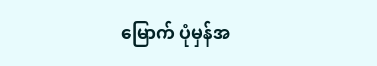မြောက် ပုံမှန်အ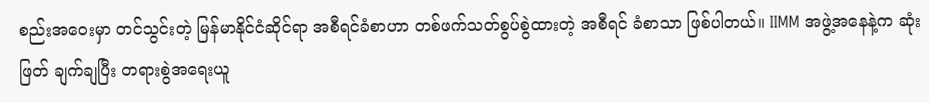စည်းအဝေးမှာ တင်သွင်းတဲ့ မြန်မာနိုင်ငံဆိုင်ရာ အစီရင်ခံစာဟာ တစ်ဖက်သတ်စွပ်စွဲထားတဲ့ အစီရင် ခံစာသာ ဖြစ်ပါတယ်။ IIMM အဖွဲ့အနေနဲ့က ဆုံးဖြတ် ချက်ချပြီး တရားစွဲအရေးယူ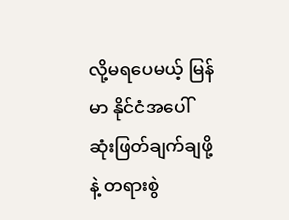လို့မရပေမယ့် မြန်မာ နိုင်ငံအပေါ် ဆုံးဖြတ်ချက်ချဖို့နဲ့ တရားစွဲ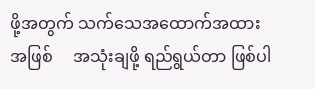ဖို့အတွက် သက်သေအထောက်အထားအဖြစ်     အသုံးချဖို့ ရည်ရွယ်တာ ဖြစ်ပါ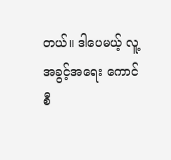တယ်။ ဒါပေမယ့် လူ့အခွင့်အရေး ကောင်စီ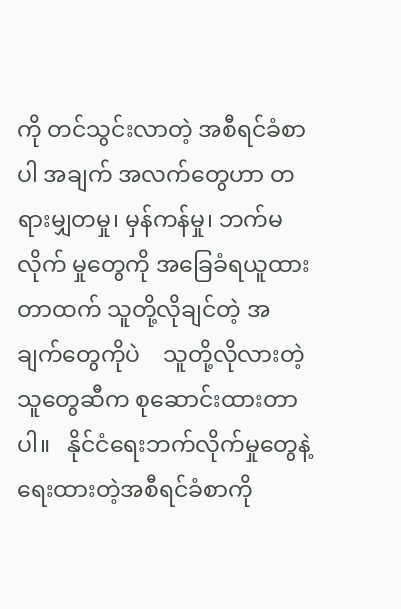ကို တင်သွင်းလာတဲ့ အစီရင်ခံစာပါ အချက် အလက်တွေဟာ တရားမျှတမှု၊ မှန်ကန်မှု၊ ဘက်မလိုက် မှုတွေကို အခြေခံရယူထားတာထက် သူတို့လိုချင်တဲ့ အချက်တွေကိုပဲ    သူတို့လိုလားတဲ့သူတွေဆီက စုဆောင်းထားတာပါ။   နိုင်ငံရေးဘက်လိုက်မှုတွေနဲ့ ရေးထားတဲ့အစီရင်ခံစာကို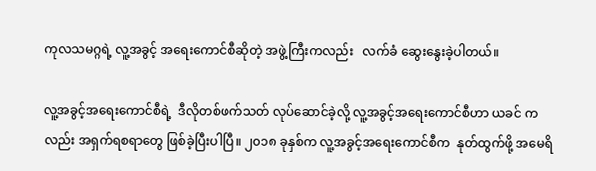ကုလသမဂ္ဂရဲ့ လူ့အခွင့် အရေးကောင်စီဆိုတဲ့ အဖွဲ့ကြီးကလည်း   လက်ခံ ဆွေးနွေးခဲ့ပါတယ်။

လူ့အခွင့်အရေးကောင်စီရဲ့  ဒီလိုတစ်ဖက်သတ် လုပ်ဆောင်ခဲ့လို့ လူ့အခွင့်အရေးကောင်စီဟာ ယခင် ကလည်း အရှက်ရစရာတွေ ဖြစ်ခဲ့ပြီးပါပြီ။ ၂၀၁၈ ခုနှစ်က လူ့အခွင့်အရေးကောင်စီက  နုတ်ထွက်ဖို့ အမေရိ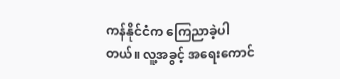ကန်နိုင်ငံက ကြေညာခဲ့ပါတယ်။ လူ့အခွင့် အရေးကောင်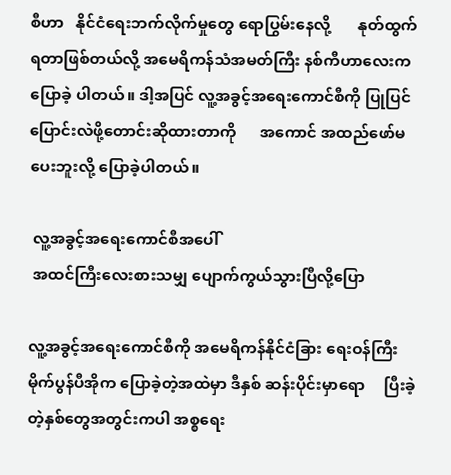စီဟာ   နိုင်ငံရေးဘက်လိုက်မှုတွေ ရောပြွမ်းနေလို့       နုတ်ထွက်ရတာဖြစ်တယ်လို့ အမေရိကန်သံအမတ်ကြီး နစ်ကီဟာလေးက ပြောခဲ့ ပါတယ်။ ဒါ့အပြင် လူ့အခွင့်အရေးကောင်စီကို ပြုပြင် ပြောင်းလဲဖို့တောင်းဆိုထားတာကို      အကောင် အထည်ဖော်မပေးဘူးလို့ ပြောခဲ့ပါတယ်။

 လူ့အခွင့်အရေးကောင်စီအပေါ်
 အထင်ကြီးလေးစားသမျှ ပျောက်ကွယ်သွားပြီလို့ပြော

လူ့အခွင့်အရေးကောင်စီကို အမေရိကန်နိုင်ငံခြား ရေးဝန်ကြီး မိုက်ပွန်ပီအိုက ပြောခဲ့တဲ့အထဲမှာ ဒီနှစ် ဆန်းပိုင်းမှာရော     ပြီးခဲ့တဲ့နှစ်တွေအတွင်းကပါ အစ္စရေး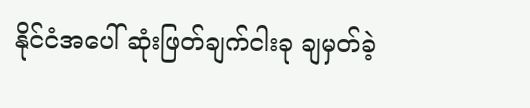နိုင်ငံအပေါ် ဆုံးဖြတ်ချက်ငါးခု ချမှတ်ခဲ့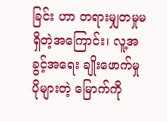ခြင်း ဟာ တရားမျှတမှုမရှိတဲ့အကြောင်း၊ လူ့အခွင့်အရေး ချိုးဖောက်မှုပိုများတဲ့ မြောက်ကို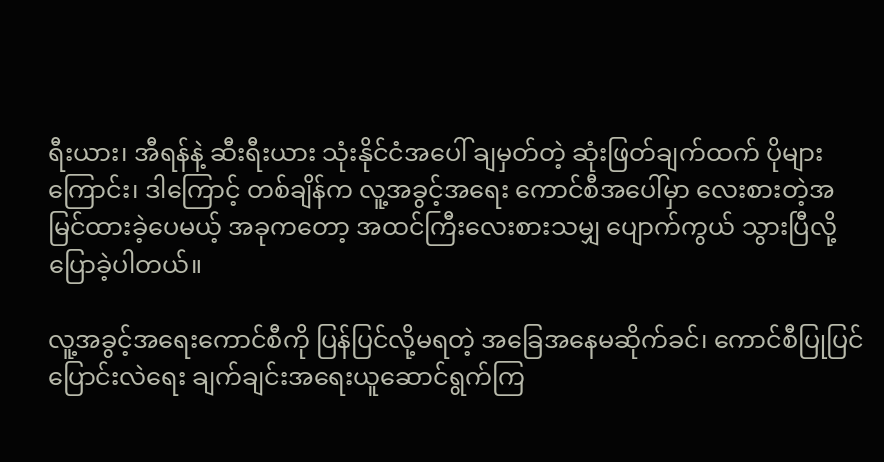ရီးယား၊ အီရန်နဲ့ ဆီးရီးယား သုံးနိုင်ငံအပေါ် ချမှတ်တဲ့ ဆုံးဖြတ်ချက်ထက် ပိုများကြောင်း၊ ဒါကြောင့် တစ်ချိန်က လူ့အခွင့်အရေး ကောင်စီအပေါ်မှာ လေးစားတဲ့အမြင်ထားခဲ့ပေမယ့် အခုကတော့ အထင်ကြီးလေးစားသမျှ ပျောက်ကွယ် သွားပြီလို့ ပြောခဲ့ပါတယ်။

လူ့အခွင့်အရေးကောင်စီကို ပြန်ပြင်လို့မရတဲ့ အခြေအနေမဆိုက်ခင်၊ ကောင်စီပြုပြင်ပြောင်းလဲရေး ချက်ချင်းအရေးယူဆောင်ရွက်ကြ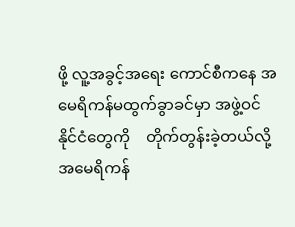ဖို့ လူ့အခွင့်အရေး ကောင်စီကနေ အမေရိကန်မထွက်ခွာခင်မှာ အဖွဲ့ဝင် နိုင်ငံတွေကို    တိုက်တွန်းခဲ့တယ်လို့     အမေရိကန်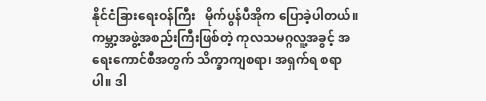နိုင်ငံခြားရေးဝန်ကြီး   မိုက်ပွန်ပီအိုက ပြောခဲ့ပါတယ်။ ကမ္ဘာ့အဖွဲ့အစည်းကြီးဖြစ်တဲ့ ကုလသမဂ္ဂလူ့အခွင့် အရေးကောင်စီအတွက် သိက္ခာကျစရာ၊ အရှက်ရ စရာပါ။ ဒါ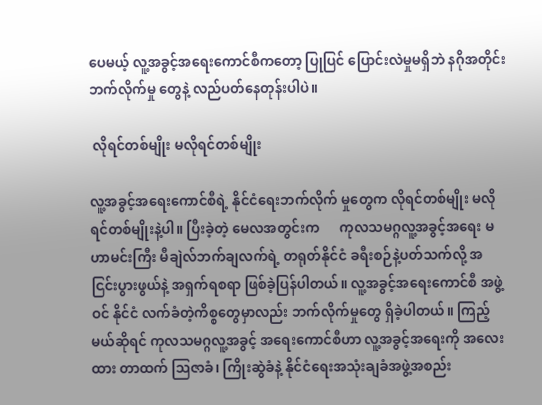ပေမယ့် လူ့အခွင့်အရေးကောင်စီကတော့ ပြုပြင် ပြောင်းလဲမှုမရှိဘဲ နဂိုအတိုင်း ဘက်လိုက်မှု တွေနဲ့ လည်ပတ်နေတုန်းပါပဲ။

 လိုရင်တစ်မျိုး မလိုရင်တစ်မျိုး

လူ့အခွင့်အရေးကောင်စီရဲ့ နိုင်ငံရေးဘက်လိုက် မှုတွေက လိုရင်တစ်မျိုး မလိုရင်တစ်မျိုးနဲ့ပါ။ ပြီးခဲ့တဲ့ မေလအတွင်းက      ကုလသမဂ္ဂလူ့အခွင့်အရေး မဟာမင်းကြီး မီချဲလ်ဘက်ချလက်ရဲ့ တရုတ်နိုင်ငံ ခရီးစဉ်နဲ့ပတ်သက်လို့ အငြင်းပွားဖွယ်နဲ့ အရှက်ရစရာ ဖြစ်ခဲ့ပြန်ပါတယ်။ လူ့အခွင့်အရေးကောင်စီ အဖွဲ့ဝင် နိုင်ငံ လက်ခံတဲ့ကိစ္စတွေမှာလည်း ဘက်လိုက်မှုတွေ ရှိခဲ့ပါတယ်။ ကြည့်မယ်ဆိုရင် ကုလသမဂ္ဂလူ့အခွင့် အရေးကောင်စီဟာ လူ့အခွင့်အရေးကို အလေးထား တာထက် ဩဇာခံ၊ ကြိုးဆွဲခံနဲ့ နိုင်ငံရေးအသုံးချခံအဖွဲ့အစည်း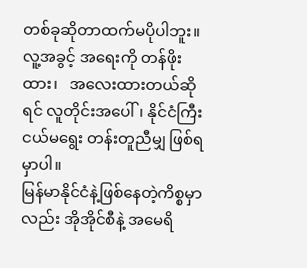တစ်ခုဆိုတာထက်မပိုပါဘူး။ လူ့အခွင့် အရေးကို တန်ဖိုးထား၊   အလေးထားတယ်ဆိုရင် လူတိုင်းအပေါ်၊ နိုင်ငံကြီးငယ်မရွေး တန်းတူညီမျှ ဖြစ်ရမှာပါ။
မြန်မာနိုင်ငံနဲ့ဖြစ်နေတဲ့ကိစ္စမှာလည်း အိုအိုင်စီနဲ့ အမေရိ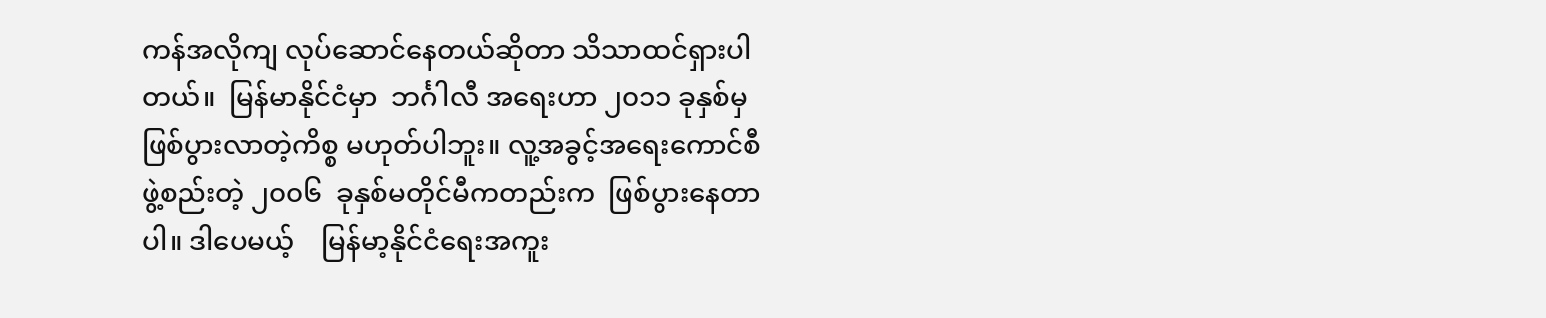ကန်အလိုကျ လုပ်ဆောင်နေတယ်ဆိုတာ သိသာထင်ရှားပါတယ်။  မြန်မာနိုင်ငံမှာ  ဘင်္ဂါလီ အရေးဟာ ၂၀၁၁ ခုနှစ်မှ    ဖြစ်ပွားလာတဲ့ကိစ္စ မဟုတ်ပါဘူး။ လူ့အခွင့်အရေးကောင်စီဖွဲ့စည်းတဲ့ ၂၀၀၆  ခုနှစ်မတိုင်မီကတည်းက  ဖြစ်ပွားနေတာပါ။ ဒါပေမယ့်    မြန်မာ့နိုင်ငံရေးအကူး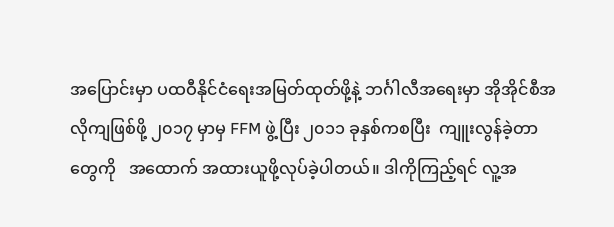အပြောင်းမှာ ပထဝီနိုင်ငံရေးအမြတ်ထုတ်ဖို့နဲ့ ဘင်္ဂါလီအရေးမှာ အိုအိုင်စီအလိုကျဖြစ်ဖို့ ၂၀၁၇ မှာမှ FFM ဖွဲ့ပြီး ၂၀၁၁ ခုနှစ်ကစပြီး  ကျူးလွန်ခဲ့တာတွေကို   အထောက် အထားယူဖို့လုပ်ခဲ့ပါတယ်။ ဒါကိုကြည့်ရင် လူ့အ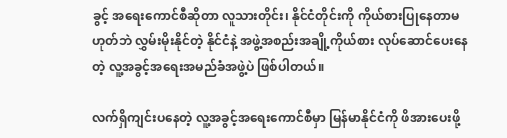ခွင့် အရေးကောင်စီဆိုတာ လူသားတိုင်း၊ နိုင်ငံတိုင်းကို ကိုယ်စားပြုနေတာမဟုတ်ဘဲ လွှမ်းမိုးနိုင်တဲ့ နိုင်ငံနဲ့ အဖွဲ့အစည်းအချို့ကိုယ်စား လုပ်ဆောင်ပေးနေတဲ့ လူ့အခွင့်အရေးအမည်ခံအဖွဲ့ပဲ ဖြစ်ပါတယ်။

လက်ရှိကျင်းပနေတဲ့ လူ့အခွင့်အရေးကောင်စီမှာ မြန်မာနိုင်ငံကို ဖိအားပေးဖို့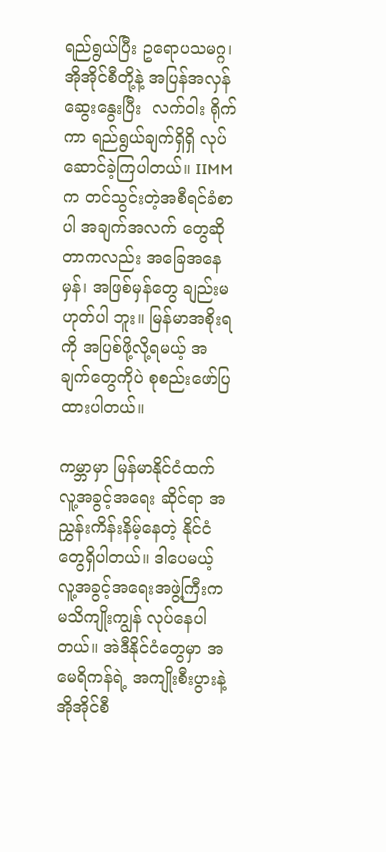ရည်ရွယ်ပြီး ဥရောပသမဂ္ဂ၊ အိုအိုင်စီတို့နဲ့ အပြန်အလှန်ဆွေးနွေးပြီး  လက်ဝါး ရိုက်ကာ ရည်ရွယ်ချက်ရှိရှိ လုပ်ဆောင်ခဲ့ကြပါတယ်။ IIMM က တင်သွင်းတဲ့အစီရင်ခံစာပါ အချက်အလက် တွေဆိုတာကလည်း အခြေအနေမှန်၊ အဖြစ်မှန်တွေ ချည်းမဟုတ်ပါ ဘူး။ မြန်မာအစိုးရကို အပြစ်ဖို့လို့ရမယ့် အချက်တွေကိုပဲ စုစည်းဖော်ပြထားပါတယ်။

ကမ္ဘာမှာ မြန်မာနိုင်ငံထက်  လူ့အခွင့်အရေး ဆိုင်ရာ အညွှန်းကိန်းနိမ့်နေတဲ့ နိုင်ငံတွေရှိပါတယ်။ ဒါပေမယ့် လူ့အခွင့်အရေးအဖွဲ့ကြီးက  မသိကျိုးကျွန် လုပ်နေပါတယ်။ အဲဒီနိုင်ငံတွေမှာ အမေရိကန်ရဲ့ အကျိုးစီးပွားနဲ့ အိုအိုင်စီ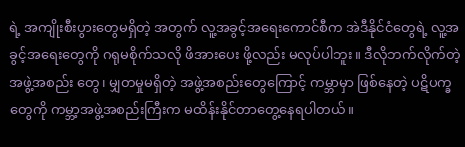ရဲ့ အကျိုးစီးပွားတွေမရှိတဲ့ အတွက် လူ့အခွင့်အရေးကောင်စီက အဲဒီနိုင်ငံတွေရဲ့ လူ့အခွင့်အရေးတွေကို ဂရုမစိုက်သလို ဖိအားပေး ဖို့လည်း မလုပ်ပါဘူး။ ဒီလိုဘက်လိုက်တဲ့အဖွဲ့အစည်း တွေ၊ မျှတမှုမရှိတဲ့ အဖွဲ့အစည်းတွေကြောင့် ကမ္ဘာမှာ ဖြစ်နေတဲ့ ပဋိပက္ခတွေကို ကမ္ဘာ့အဖွဲ့အစည်းကြီးက မထိန်းနိုင်တာတွေ့နေရပါတယ်။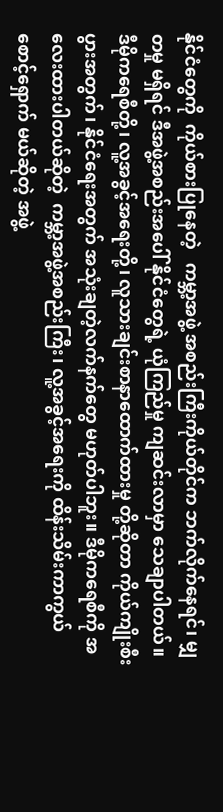နိုင်ငံတွေကို  ကိုယ်စားပြုနေတဲ့   ကမ္ဘာ့အဖွဲ့ အစည်းကြီးကိုယ်တိုင်က ဘက်လိုက်နေရင်၊ မျှတမှု မရှိရင် ဒီအဖွဲ့အစည်းအပေါ် နိုင်ငံတွေရဲ့ ယုံကြည်မှု ကျဆင်းလာမှာ သေချာပါတယ်။   ဒီမိုကရေစီတို့၊ လူ့အခွင့်အရေးတို့၊ လူသားချင်းစာနာထောက်ထားမှု တို့ဆိုတာ ကိုယ်ကျိုးစီးပွားအတွက်၊ နိုင်ငံရေးအတွက် အသုံးချတဲ့လက်နက်တွေ မဟုတ်ပါဘူး။ ဒီမိုကရေစီကို အလေးထားပါတယ်ဆိုတဲ့  ကမ္ဘာ့အဖွဲ့အစည်းကြီး၊ လူ့အခွင့်အရေးကို ထိန်းသိမ်းကာကွယ်စောင့်ရှောက် မယ်ဆိုတဲ့ အဖွဲ့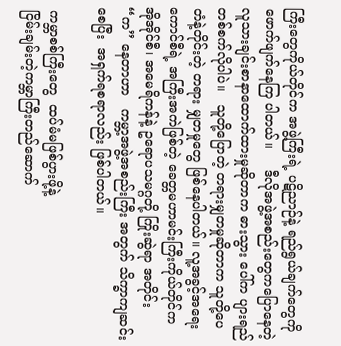ကြီးတွေကိုယ်တိုင်က အဖွဲ့ကြီးရဲ့ ပဋိညာဉ်နဲ့ ရည်ရွယ်ချက်တွေကို ဖောက်ဖျက်နေကြ ပါတယ်။     ဒီလိုအဖွဲ့အစည်းတွေကပြောနေတဲ့ လူသားချင်းစာနာထောက်ထားမှုဆိုတာက ဓားသွား ပေါ်က ပျားရည်တစ်စက်လိုပါပဲ။   သူတို့ပြောတဲ့ တရားမျှတမှုဆိုတာက သူတို့ပေတံနဲ့တိုင်းတဲ့ တရား မျှတမှုတွေ ဖြစ်နေပါတယ်။ လူ့အခွင့်အရေးကောင်စီရဲ့ အကြီးအကဲဖြစ်တဲ့ ခေတ္တမဟာမင်းကြီးကိုယ်တိုင်က အိုအိုင်စီ၊ အမေရိကန်နဲ့ ဥရောပသမဂ္ဂတို့ ကြိုးဆွဲရာ အတိုင်း “က” နေတာဟာ   ကမ္ဘာ့အဖွဲ့အစည်းကြီး အတွက် သိက္ခာကျဆင်းစေပြီး  အရှက်ရစရာလည်း ဖြစ်ပါတယ်။

 ကမ္ဘာစစ်ကြီးတွေ  ထပ်မံမဖြစ်ပွားဖို့နဲ့
 ငြိမ်းချမ်းတဲ့ကမ္ဘာကြီးတည်ဆောက်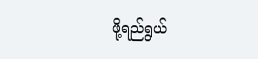ဖို့ရည်ရွယ်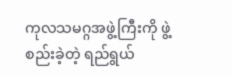ကုလသမဂ္ဂအဖွဲ့ကြီးကို ဖွဲ့စည်းခဲ့တဲ့ ရည်ရွယ်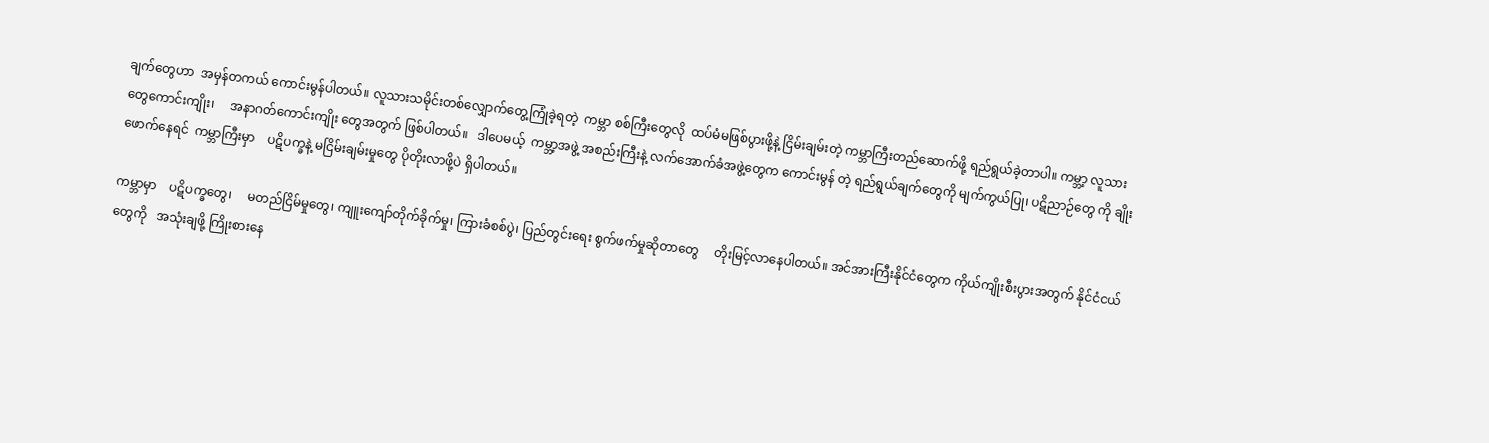ချက်တွေဟာ  အမှန်တကယ် ကောင်းမွန်ပါတယ်။ လူသားသမိုင်းတစ်လျှောက်တွေ့ကြုံခဲ့ရတဲ့  ကမ္ဘာ စစ်ကြီးတွေလို  ထပ်မံမဖြစ်ပွားဖို့နဲ့ ငြိမ်းချမ်းတဲ့ ကမ္ဘာကြီးတည်ဆောက်ဖို့ ရည်ရွယ်ခဲ့တာပါ။ ကမ္ဘာ့ လူသားတွေကောင်းကျိုး၊     အနာဂတ်ကောင်းကျိုး တွေအတွက် ဖြစ်ပါတယ်။   ဒါပေမယ့်  ကမ္ဘာ့အဖွဲ့ အစည်းကြီးနဲ့ လက်အောက်ခံအဖွဲ့တွေက ကောင်းမွန် တဲ့ ရည်ရွယ်ချက်တွေကို မျက်ကွယ်ပြု၊ ပဋိညာဉ်တွေ ကို ချိုးဖောက်နေရင်  ကမ္ဘာကြီးမှာ    ပဋိပက္ခနဲ့ မငြိမ်းချမ်းမှုတွေ ပိုတိုးလာဖို့ပဲ ရှိပါတယ်။

ကမ္ဘာမှာ    ပဋိပက္ခတွေ၊     မတည်ငြိမ်မှုတွေ၊ ကျူးကျော်တိုက်ခိုက်မှု၊ ကြားခံစစ်ပွဲ၊ ပြည်တွင်းရေး စွက်ဖက်မှုဆိုတာတွေ     တိုးမြင့်လာနေပါတယ်။ အင်အားကြီးနိုင်ငံတွေက ကိုယ်ကျိုးစီးပွားအတွက် နိုင်ငံငယ်တွေကို   အသုံးချဖို့ ကြိုးစားနေ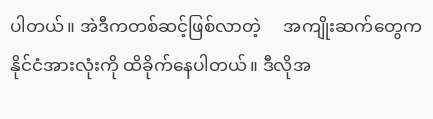ပါတယ်။ အဲဒီကတစ်ဆင့်ဖြစ်လာတဲ့     အကျိုးဆက်တွေက နိုင်ငံအားလုံးကို ထိခိုက်နေပါတယ်။ ဒီလိုအ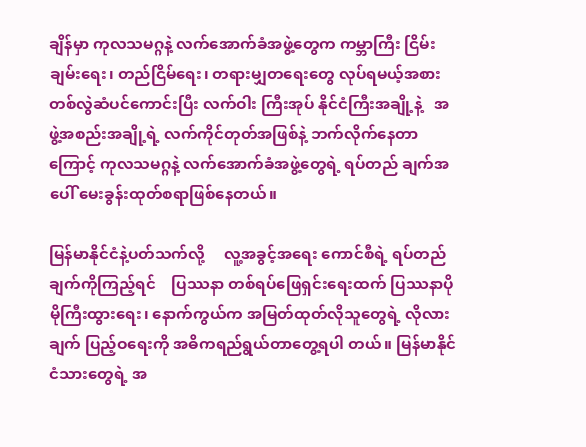ချိန်မှာ ကုလသမဂ္ဂနဲ့ လက်အောက်ခံအဖွဲ့တွေက ကမ္ဘာကြီး ငြိမ်းချမ်းရေး၊ တည်ငြိမ်ရေး၊ တရားမျှတရေးတွေ လုပ်ရမယ့်အစား တစ်လွဲဆံပင်ကောင်းပြီး လက်ဝါး ကြီးအုပ် နိုင်ငံကြီးအချို့နဲ့   အဖွဲ့အစည်းအချို့ရဲ့ လက်ကိုင်တုတ်အဖြစ်နဲ့ ဘက်လိုက်နေတာကြောင့် ကုလသမဂ္ဂနဲ့ လက်အောက်ခံအဖွဲ့တွေရဲ့ ရပ်တည် ချက်အပေါ် မေးခွန်းထုတ်စရာဖြစ်နေတယ်။

မြန်မာနိုင်ငံနဲ့ပတ်သက်လို့     လူ့အခွင့်အရေး ကောင်စီရဲ့ ရပ်တည်ချက်ကိုကြည့်ရင်    ပြဿနာ တစ်ရပ်ဖြေရှင်းရေးထက် ပြဿနာပိုမိုကြီးထွားရေး၊ နောက်ကွယ်က အမြတ်ထုတ်လိုသူတွေရဲ့ လိုလား ချက် ပြည့်ဝရေးကို အဓိကရည်ရွယ်တာတွေ့ရပါ တယ်။ မြန်မာနိုင်ငံသားတွေရဲ့ အ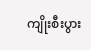ကျိုးစီးပွား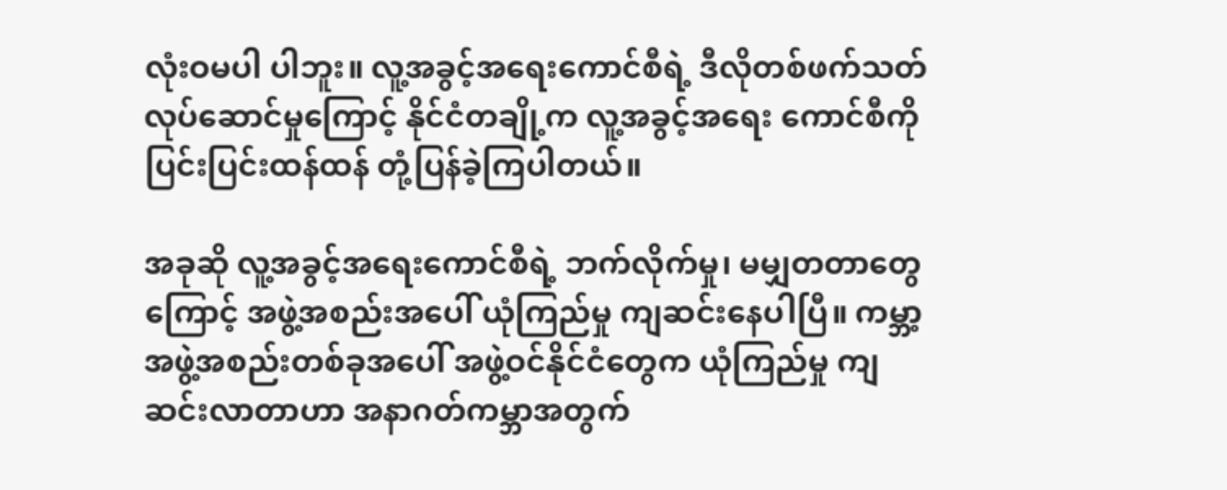လုံးဝမပါ ပါဘူး။ လူ့အခွင့်အရေးကောင်စီရဲ့ ဒီလိုတစ်ဖက်သတ် လုပ်ဆောင်မှုကြောင့် နိုင်ငံတချို့က လူ့အခွင့်အရေး ကောင်စီကို   ပြင်းပြင်းထန်ထန် တုံ့ပြန်ခဲ့ကြပါတယ်။

အခုဆို လူ့အခွင့်အရေးကောင်စီရဲ့ ဘက်လိုက်မှု၊ မမျှတတာတွေကြောင့် အဖွဲ့အစည်းအပေါ် ယုံကြည်မှု ကျဆင်းနေပါပြီ။ ကမ္ဘာ့အဖွဲ့အစည်းတစ်ခုအပေါ် အဖွဲ့ဝင်နိုင်ငံတွေက ယုံကြည်မှု ကျဆင်းလာတာဟာ အနာဂတ်ကမ္ဘာအတွက်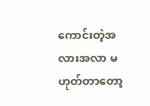ကောင်းတဲ့အလားအလာ မဟုတ်တာတော့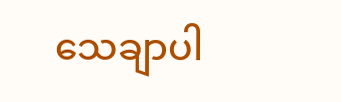သေချာပါ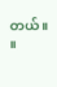တယ်။        ။